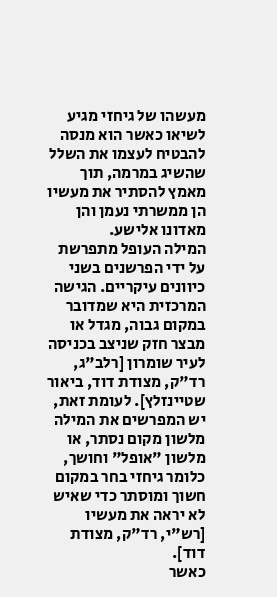מעשהו של גיחזי מגיע לשיאו כאשר הוא מנסה להבטיח לעצמו את השלל שהשיג במרמה, תוך מאמץ להסתיר את מעשיו הן ממשרתי נעמן והן מאדונו אלישע.
המילה העופל מתפרשת על ידי הפרשנים בשני כיוונים עיקריים. הגישה המרכזית היא שמדובר במקום גבוה, מגדל או מבצר חזק שניצב בכניסה לעיר שומרון [רלב"ג, רד"ק, מצודת דוד, ביאור שטיינזלץ]. לעומת זאת, יש המפרשים את המילה מלשון מקום נסתר, או מלשון "אופל" וחושך, כלומר גיחזי בחר במקום חשוך ומוסתר כדי שאיש לא יראה את מעשיו [רש"י, רד"ק, מצודת דוד].
כאשר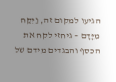הגיעו למקום זה, וַיִּקַּח מִיָּדָם – גיחזי לקח את הכסף והבגדים מידם של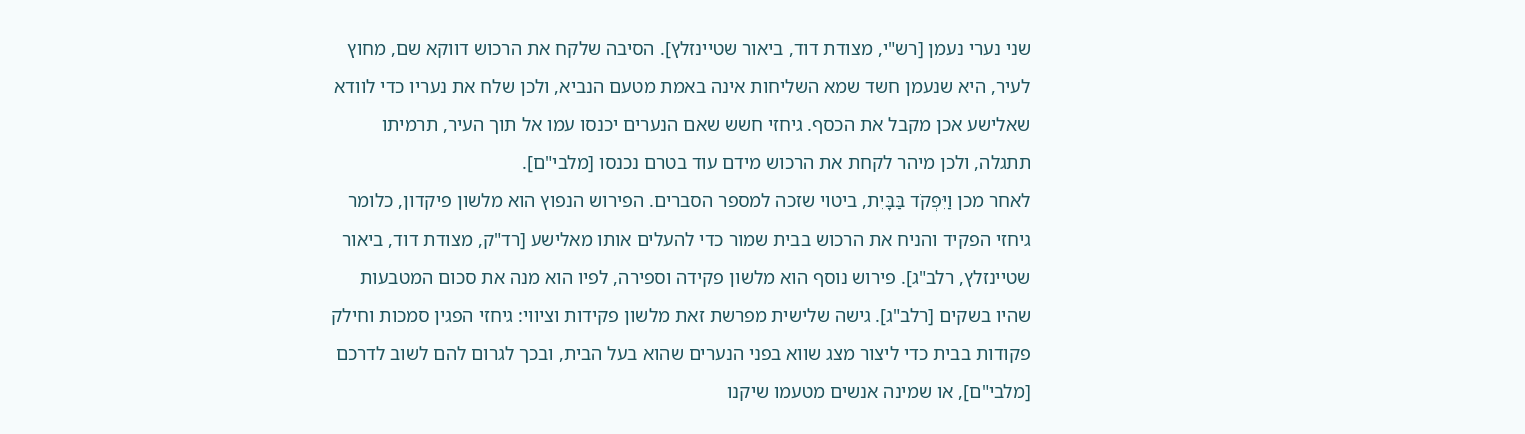שני נערי נעמן [רש"י, מצודת דוד, ביאור שטיינזלץ]. הסיבה שלקח את הרכוש דווקא שם, מחוץ לעיר, היא שנעמן חשד שמא השליחות אינה באמת מטעם הנביא, ולכן שלח את נעריו כדי לוודא שאלישע אכן מקבל את הכסף. גיחזי חשש שאם הנערים יכנסו עמו אל תוך העיר, תרמיתו תתגלה, ולכן מיהר לקחת את הרכוש מידם עוד בטרם נכנסו [מלבי"ם].
לאחר מכן וַיִּפְקֹד בַּבָּיִת, ביטוי שזכה למספר הסברים. הפירוש הנפוץ הוא מלשון פיקדון, כלומר גיחזי הפקיד והניח את הרכוש בבית שמור כדי להעלים אותו מאלישע [רד"ק, מצודת דוד, ביאור שטיינזלץ, רלב"ג]. פירוש נוסף הוא מלשון פקידה וספירה, לפיו הוא מנה את סכום המטבעות שהיו בשקים [רלב"ג]. גישה שלישית מפרשת זאת מלשון פקידות וציווי: גיחזי הפגין סמכות וחילק פקודות בבית כדי ליצור מצג שווא בפני הנערים שהוא בעל הבית, ובכך לגרום להם לשוב לדרכם [מלבי"ם], או שמינה אנשים מטעמו שיקנו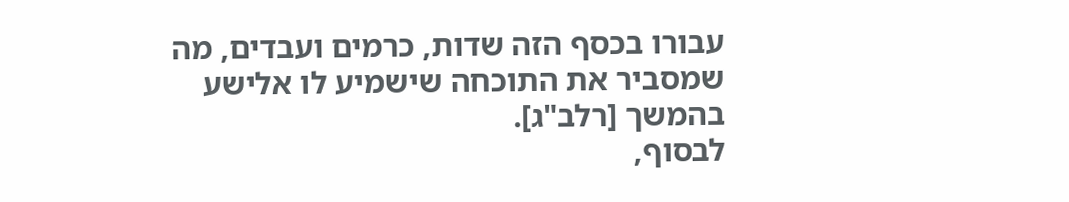עבורו בכסף הזה שדות, כרמים ועבדים, מה שמסביר את התוכחה שישמיע לו אלישע בהמשך [רלב"ג].
לבסוף,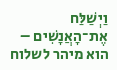וַיְשַׁלַּח אֶת־הָאֲנָשִׁים – הוא מיהר לשלוח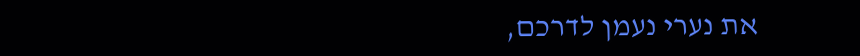את נערי נעמן לדרכם,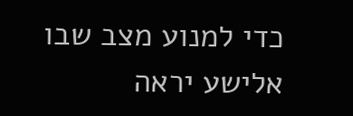כדי למנוע מצב שבו אלישע יראה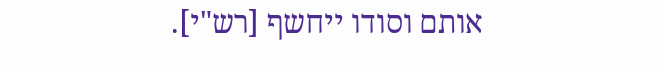אותם וסודו ייחשף [רש"י].